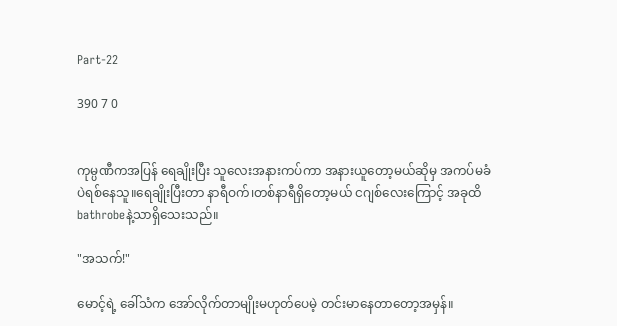Part-22

390 7 0


ကုမ္ပဏီကအပြန် ရေချိုးပြီး သူလေးအနားကပ်ကာ အနားယူတော့မယ်ဆိုမှ အကပ်မခံပဲရစ်နေသူ။‌ရေချိုးပြီးတာ နာရီဝက်၊တစ်နာရီရှိတော့မယ် ငဂျစ်လေးကြောင့် အခုထိ bathrobeနဲ့သာရှိသေးသည်။

"အသက်!"

မောင့်ရဲ့ ခေါ်သံက အော်လိုက်တာမျိုးမဟုတ်ပေမဲ့ တင်းမာနေတာတော့အမှန်။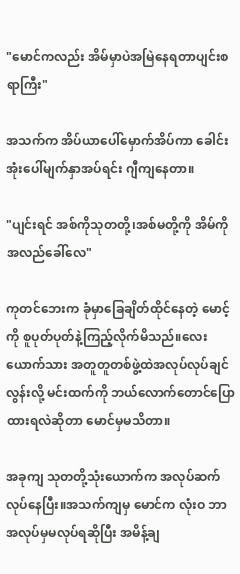"မောင်ကလည်း အိမ်မှာပဲအမြဲနေရတာပျင်းစရာကြီး"

အသက်က အိပ်ယာပေါ်မှောက်အိပ်ကာ ခေါင်းအုံးပေါ်မျက်နှာအပ်ရင်း ဂျီကျနေတာ။

"ပျင်းရင် အစ်ကိုသုတတို့၊အစ်မတို့ကို အိမ်ကို အလည်‌ခေါ်လေ"

ကုတင်ဘေးက ခုံမှာခြေချိတ်ထိုင်နေတဲ့ မောင့်ကို စူပုတ်ပုတ်နဲ့ကြည့်လိုက်မိသည်။လေးယောက်သား အတူတူတစ်ဖွဲ့ထဲအလုပ်လုပ်ချင်လွန်းလို့ မင်းထက်ကို ဘယ်လောက်တောင်ပြောထားရလဲဆိုတာ မောင်မှမသိတာ။

အခုကျ သုတတို့သုံးယောက်က အလုပ်ဆက်လုပ်နေပြီး။အသက်ကျမှ မောင်က လုံးဝ ဘာအလုပ်မှမလုပ်ရဆိုပြီး အမိန့်ချ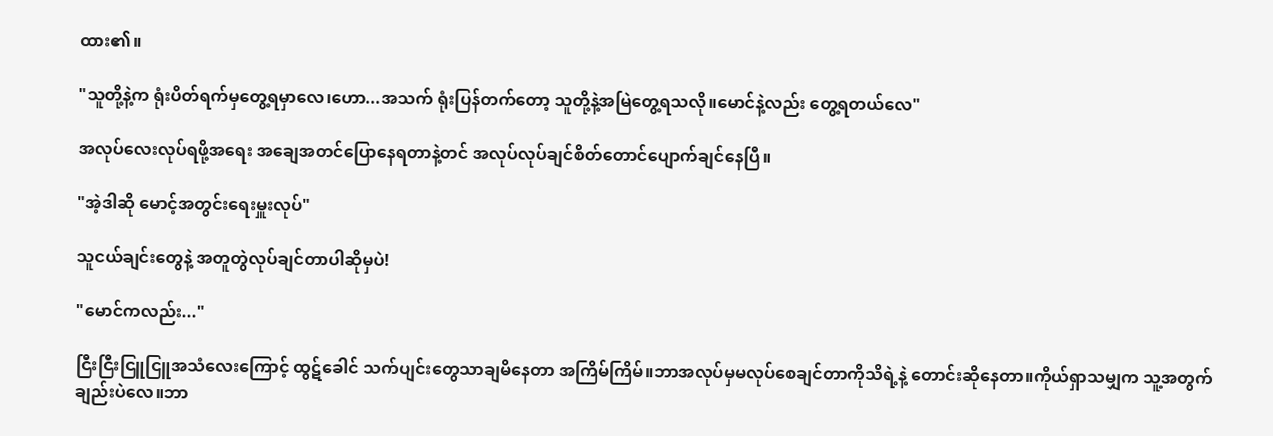ထား၏။

"သူတို့နဲ့က ရုံးပိတ်ရက်မှတွေ့ရမှာလေ၊ဟော...အသက် ရုံးပြန်တက်တော့ သူတို့နဲ့အမြဲတွေ့ရသလို။မောင်နဲ့လည်း တွေ့ရတယ်လေ"

အလုပ်လေးလုပ်ရဖို့အရေး အ‌ချေအတင်ပြောနေရတာနဲ့တင် အလုပ်လုပ်ချင်စိတ်တောင်ပျောက်ချင်နေပြီ။

"အဲ့ဒါဆို မောင့်အတွင်းရေးမှူးလုပ်"

သူငယ်ချင်းတွေနဲ့ အတူတွဲလုပ်ချင်တာပါဆိုမှပဲ!

"မောင်ကလည်း..."

ငြီးငြီးငြူငြူအသံလေးကြောင့် ထွဋ်ခေါင် သက်ပျင်းတွေသာချမိနေတာ အကြိမ်ကြိမ်။ဘာအလုပ်မှမလုပ်စေချင်တာကိုသိရဲ့နဲ့ တောင်းဆိုနေတာ။ကိုယ်ရှာသမျှက သူ့အတွက်ချည်းပဲလေ။ဘာ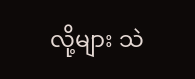လို့များ သဲ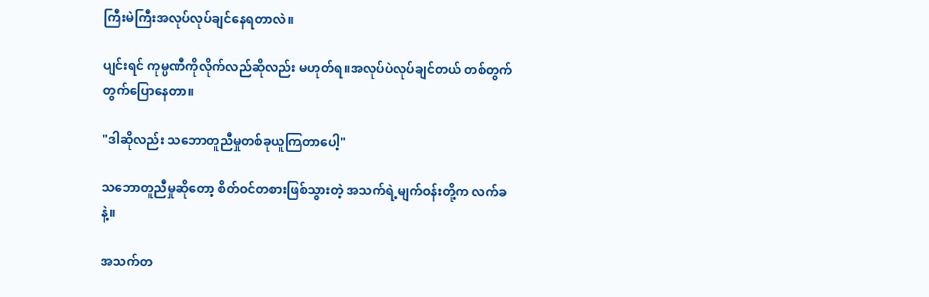ကြီးမဲကြီးအလုပ်လုပ်ချင်နေရတာလဲ။

ပျင်းရင် ကုမ္ပဏီကိုလိုက်လည်ဆိုလည်း မဟုတ်ရ။အလုပ်ပဲလုပ်ချင်တယ် တစ်တွက်တွက်ပြောနေတာ။

"ဒါဆိုလည်း သဘောတူညီမှုတစ်ခုယူကြတာပေါ့"

သဘောတူညီမှုဆိုတော့ စိတ်ဝင်တစားဖြစ်သွားတဲ့ အသက်ရဲ့မျက်ဝန်းတို့က လက်ခနဲ့။

အသက်တ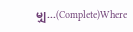မျှ...(Complete)Where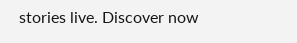stories live. Discover now